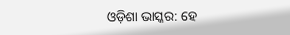ଓଡ଼ିଶା ଭାସ୍କର: ହେ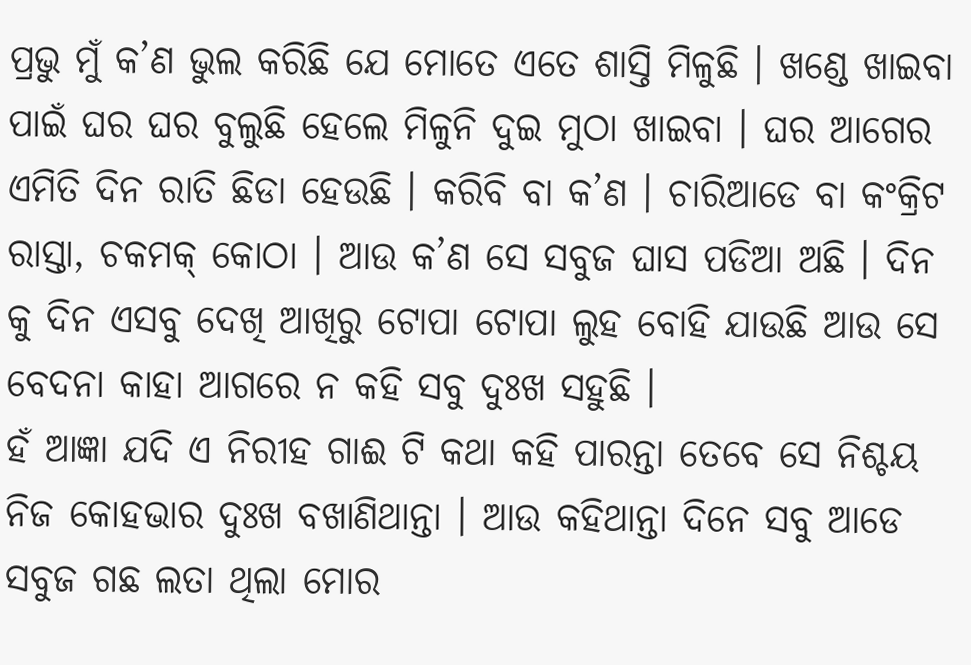ପ୍ରଭୁ ମୁଁ କ’ଣ ଭୁଲ କରିଛି ଯେ ମୋତେ ଏତେ ଶାସ୍ତି ମିଳୁଛି । ଖଣ୍ଡେ ଖାଇବା ପାଇଁ ଘର ଘର ବୁଲୁଛି ହେଲେ ମିଳୁନି ଦୁଇ ମୁଠା ଖାଇବା । ଘର ଆଗେର ଏମିତି ଦିନ ରାତି ଛିଡା ହେଉଛି । କରିବି ବା କ’ଣ । ଚାରିଆଡେ ବା କଂକ୍ରିଟ ରାସ୍ତା, ଚକମକ୍ କୋଠା । ଆଉ କ’ଣ ସେ ସବୁଜ ଘାସ ପଡିଆ ଅଛି । ଦିନ କୁ ଦିନ ଏସବୁ ଦେଖି ଆଖିରୁ ଟୋପା ଟୋପା ଲୁହ ବୋହି ଯାଉଛି ଆଉ ସେ ବେଦନା କାହା ଆଗରେ ନ କହି ସବୁ ଦୁଃଖ ସହୁଛି ।
ହଁ ଆଜ୍ଞା ଯଦି ଏ ନିରୀହ ଗାଈ ଟି କଥା କହି ପାରନ୍ତା ତେବେ ସେ ନିଶ୍ଚୟ ନିଜ କୋହଭାର ଦୁଃଖ ବଖାଣିଥାନ୍ତା । ଆଉ କହିଥାନ୍ତା ଦିନେ ସବୁ ଆଡେ ସବୁଜ ଗଛ ଲତା ଥିଲା ମୋର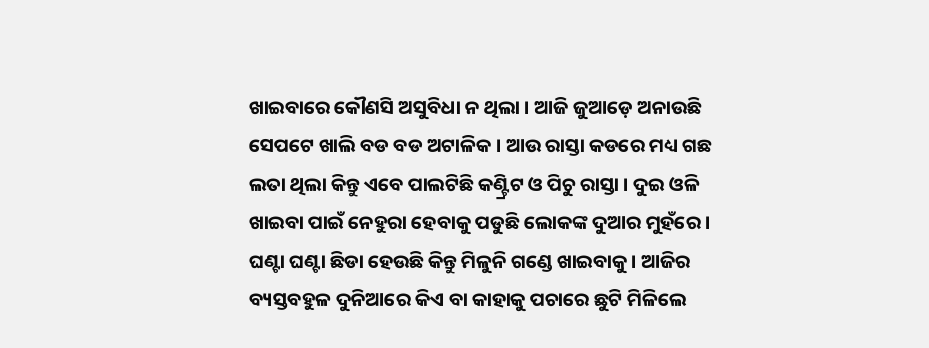ଖାଇବାରେ କୌଣସି ଅସୁବିଧା ନ ଥିଲା । ଆଜି ଜୁଆଡ଼େ ଅନାଉଛି ସେପଟେ ଖାଲି ବଡ ବଡ ଅଟାଳିକ । ଆଉ ରାସ୍ତା କଡରେ ମଧ୍ୟ ଗଛ ଲତା ଥିଲା କିନ୍ତୁ ଏବେ ପାଲଟିଛି କଣ୍ଟ୍ରିଟ ଓ ପିଚୁ ରାସ୍ତା । ଦୁଇ ଓଳି ଖାଇବା ପାଇଁ ନେହୁରା ହେବାକୁ ପଡୁଛି ଲୋକଙ୍କ ଦୁଆର ମୁହଁରେ । ଘଣ୍ଟା ଘଣ୍ଟା ଛିଡା ହେଉଛି କିନ୍ତୁ ମିଳୁନି ଗଣ୍ଡେ ଖାଇବାକୁ । ଆଜିର ବ୍ୟସ୍ତବହୁଳ ଦୁନିଆରେ କିଏ ବା କାହାକୁ ପଚାରେ ଛୁଟି ମିଳିଲେ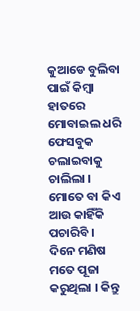କୁଆଡେ ବୁଲିବା ପାଇଁ କିମ୍ବା ହାତରେ ମୋବାଇଲ ଧରି ଫେସବୁକ ଚଲାଇବାକୁ ଚାଲିଲା ।
ମୋତେ ବା କିଏ ଆଉ କାହିଁକି ପଚାରିବି । ଦିନେ ମଣିଷ ମତେ ପୂଜା କରୁଥିଲା । କିନ୍ତୁ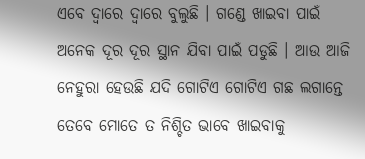ଏବେ ଦ୍ୱାରେ ଦ୍ୱାରେ ବୁଲୁଛି । ଗଣ୍ଡେ ଖାଇବା ପାଇଁ ଅନେକ ଦୂର ଦୂର ସ୍ଥାନ ଯିବା ପାଇଁ ପଡୁଛି । ଆଉ ଆଜି ନେହୁରା ହେଉଛି ଯଦି ଗୋଟିଏ ଗୋଟିଏ ଗଛ ଲଗାନ୍ତେ ତେବେ ମୋତେ ତ ନିଶ୍ଚିତ ଭାବେ ଖାଇବାକୁ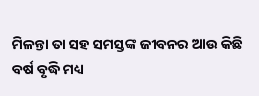ମିଳନ୍ତା ତା ସହ ସମସ୍ତଙ୍କ ଜୀବନର ଆଉ କିଛି ବର୍ଷ ବୃଦ୍ଧି ମଧ୍ୟ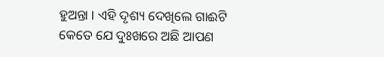ହୁଅନ୍ତା । ଏହି ଦୃଶ୍ୟ ଦେଖିଲେ ଗାଈଟି କେତେ ଯେ ଦୁଃଖରେ ଅଛି ଆପଣ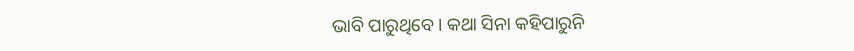ଭାବି ପାରୁଥିବେ । କଥା ସିନା କହିପାରୁନି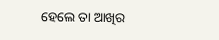ହେଲେ ତା ଆଖିର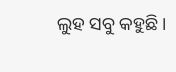ଲୁହ ସବୁ କହୁଛି ।